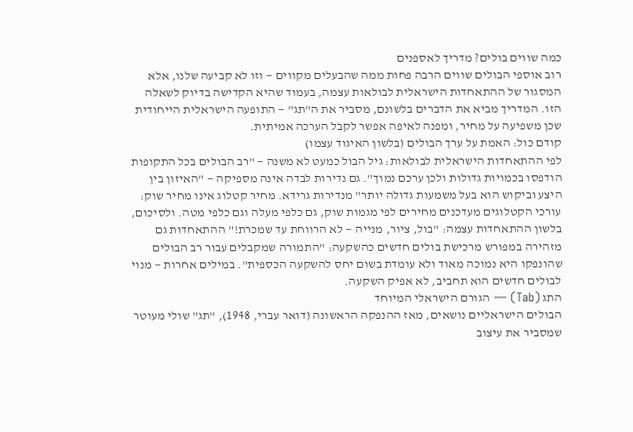כמה שווים בולים? מדריך לאספנים
רוב אוספי הבולים שווים הרבה פחות ממה שהבעלים מקווים — וזו לא קביעה שלנו, אלא המסגור של ההתאחדות הישראלית לבולאות עצמה, בעמוד שהיא הקדישה בדיוק לשאלה הזו. המדריך מביא את הדברים בלשונם, מסביר את ה"תג" — התופעה הישראלית הייחודית שכן משפיעה על מחיר, ומפנה לאיפה אפשר לקבל הערכה אמיתית.
קודם כול: האמת על ערך הבולים (בלשון האיגוד עצמו)
לפי ההתאחדות הישראלית לבולאות: גיל הבול כמעט לא משנה — "רב הבולים בכל התקופות הודפסו בכמויות גדולות ולכן ערכם נמוך". גם נדירות לבדה אינה מספיקה — "האיזון בין היצע וביקוש הוא בעל משמעות גדולה יותר" מנדירות גרידא. מחיר קטלוג אינו מחיר שוק: עורכי הקטלוגים מעדכנים מחירים לפי מגמות שוק, גם כלפי מעלה וגם כלפי מטה. ולסיכום, בלשון ההתאחדות עצמה: "בול, ציור, מנייה — לא הרווחת עד שמכרת!" ההתאחדות גם מזהירה במפורש מרכישת בולים חדשים כהשקעה: "התמורה שמקבלים עבור רב הבולים שהונפקו היא נמוכה מאוד ולא עומדת בשום יחס להשקעה הכספית". במילים אחרות — מנוי לבולים חדשים הוא תחביב, לא אפיק השקעה.
התג (Tab) — הגורם הישראלי המיוחד
הבולים הישראליים נושאים, מאז ההנפקה הראשונה (דואר עברי, 1948), "תג" שולי מעוטר שמסביר את עיצוב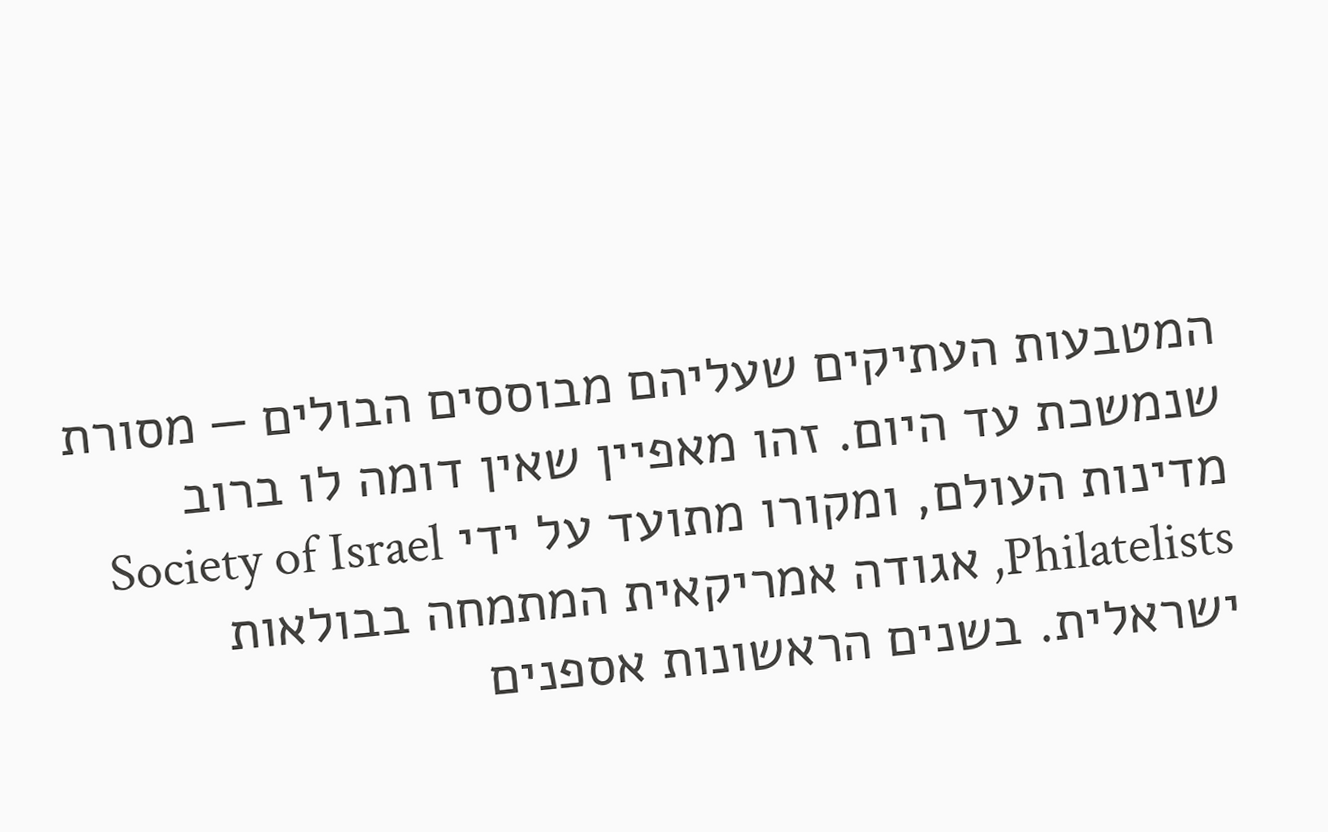המטבעות העתיקים שעליהם מבוססים הבולים — מסורת שנמשכת עד היום. זהו מאפיין שאין דומה לו ברוב מדינות העולם, ומקורו מתועד על ידי Society of Israel Philatelists, אגודה אמריקאית המתמחה בבולאות ישראלית. בשנים הראשונות אספנים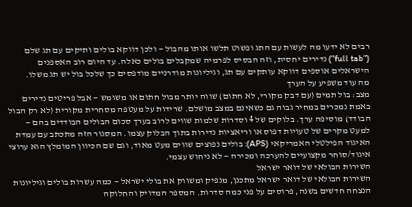רבים לא ידעו מה לעשות עם התג ופשוט תלשו אותו מהבול — ולכן דווקא בולים ותיקים עם תג שלם ("full tab") נדירים יחסית, וזה הבסיס לפרמיה שמקבלים בולים כאלה. עד היום רוב האספנים הישראלים אוספים דווקא עותקים עם תג, וגיליונות מודרניים מודפסים כך שלכל בול יש תג משלו.
מה עוד משפיע על הערך
מצב: בול תמים (עם דבק מקורי, לא חתום) שווה יותר מבול חתום או משומש — אבל פריטים נדירים באמת נמכרים במחיר גבוה גם כשאינם במצב מושלם. שרידות על מעטפה מסחרית מקורית (לא רק הבול הבודד) מוסיפה ערך. בלוקים של 4 וסדרות שלמות שווים לרוב בערך סכום הבולים הבודדים בהם — למעט מקרים של טעויות דפוס או וריאציות נדירות בתוך הבלוק עצמו. המסגור הזה מתכתב עם עמדת האיגוד הפילטלי האמריקאי (APS): בולים נפוצים שווים מעט מאוד, וגם שם הכיוון המומלץ הוא ערוצי איגוד/סוחר מקצועיים להערכה ומכירה — לא ניחוש עצמי.
השירות הבולאי של דואר ישראל
השירות הבולאי של דואר ישראל מתכנן, מנפיק ומשווק את בולי ישראל — כמה עשרות בולים וגיליונות הנצחה חדשים בשנה, פרוסים על פני כמה סדרות. המספר המדויק והחלוקה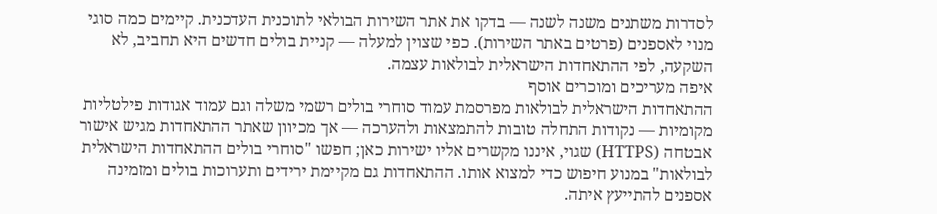לסדרות משתנים משנה לשנה — בדקו את אתר השירות הבולאי לתוכנית העדכנית. קיימים כמה סוגי מנוי לאספנים (פרטים באתר השירות). כפי שצוין למעלה — קניית בולים חדשים היא תחביב, לא השקעה, לפי ההתאחדות הישראלית לבולאות עצמה.
איפה מעריכים ומוכרים אוסף
ההתאחדות הישראלית לבולאות מפרסמת עמוד סוחרי בולים רשמי משלה וגם עמוד אגודות פילטליות מקומיות — נקודות התחלה טובות להתמצאות ולהערכה — אך מכיוון שאתר ההתאחדות מגיש אישור אבטחה (HTTPS) שגוי, איננו מקשרים אליו ישירות כאן; חפשו "סוחרי בולים ההתאחדות הישראלית לבולאות" במנוע חיפוש כדי למצוא אותו. ההתאחדות גם מקיימת ירידים ותערוכות בולים ומזמינה אספנים להתייעץ איתה.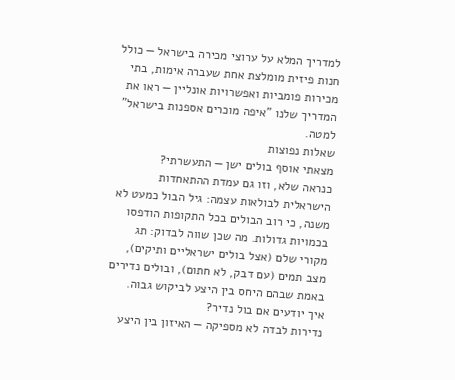למדריך המלא על ערוצי מכירה בישראל — כולל חנות פיזית מומלצת אחת שעברה אימות, בתי מכירות פומביות ואפשרויות אונליין — ראו את המדריך שלנו "איפה מוכרים אספנות בישראל" למטה.
שאלות נפוצות
מצאתי אוסף בולים ישן — התעשרתי?
כנראה שלא, וזו גם עמדת ההתאחדות הישראלית לבולאות עצמה: גיל הבול כמעט לא משנה, כי רוב הבולים בכל התקופות הודפסו בכמויות גדולות. מה שכן שווה לבדוק: תג מקורי שלם (אצל בולים ישראליים ותיקים), מצב תמים (עם דבק, לא חתום), ובולים נדירים באמת שבהם היחס בין היצע לביקוש גבוה.
איך יודעים אם בול נדיר?
נדירות לבדה לא מספיקה — האיזון בין היצע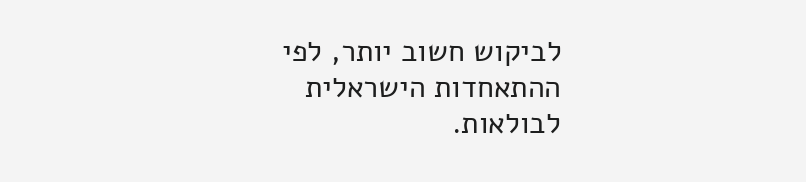לביקוש חשוב יותר, לפי ההתאחדות הישראלית לבולאות.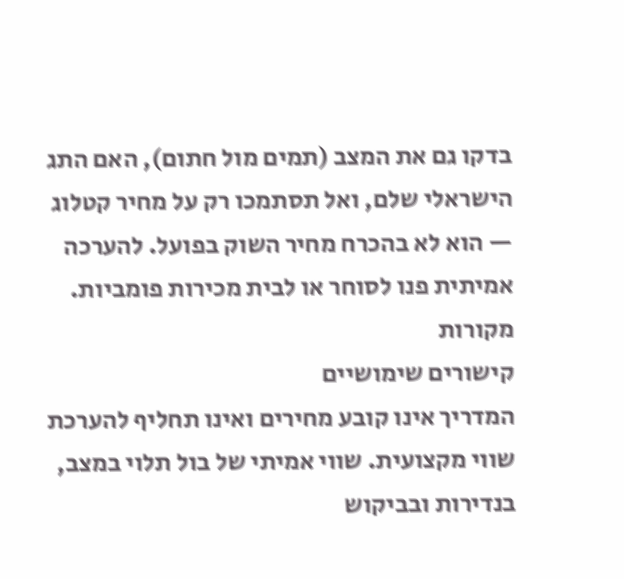בדקו גם את המצב (תמים מול חתום), האם התג הישראלי שלם, ואל תסתמכו רק על מחיר קטלוג — הוא לא בהכרח מחיר השוק בפועל. להערכה אמיתית פנו לסוחר או לבית מכירות פומביות.
מקורות
קישורים שימושיים
המדריך אינו קובע מחירים ואינו תחליף להערכת שווי מקצועית. שווי אמיתי של בול תלוי במצב, בנדירות ובביקוש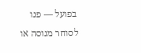בפועל — פנו לסוחר מנוסה או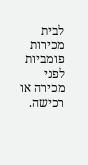לבית מכירות פומביות לפני מכירה או רכישה.